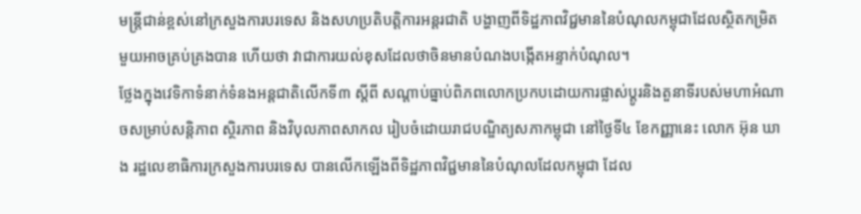មន្ត្រីជាន់ខ្ពស់នៅក្រសួងការបរទេស និងសហប្រតិបត្តិការអន្តរជាតិ បង្ហាញពីទិដ្ឋភាពវិជ្ជមាននៃបំណុលកម្ពុជាដែលស្ថិតកម្រិតមួយអាចគ្រប់គ្រងបាន ហើយថា វាជាការយល់ខុសដែលថាចិនមានបំណងបង្កើតអន្ទាក់បំណុល។
ថ្លែងក្នុងវេទិកាទំនាក់ទំនងអន្តជាតិលើកទី៣ ស្ដីពី សណ្ដាប់ធ្នាប់ពិភពលោកប្រកបដោយការផ្លាស់ប្ដូរនិងតួនាទីរបស់មហាអំណាចសម្រាប់សន្តិភាព ស្ថិរភាព និងវិបុលភាពសាកល រៀបចំដោយរាជបណ្ឌិត្យសភាកម្ពុជា នៅថ្ងៃទី៤ ខែកញ្ញានេះ លោក អ៊ុន ឃាង រដ្ឋលេខាធិការក្រសួងការបរទេស បានលើកឡើងពីទិដ្ឋភាពវិជ្ជមាននៃបំណុលដែលកម្ពុជា ដែល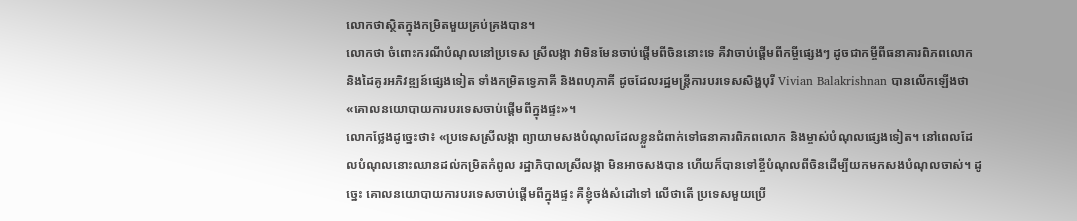លោកថាស្ថិតក្នុងកម្រិតមួយគ្រប់គ្រងបាន។
លោកថា ចំពោះករណីបំណុលនៅប្រទេស ស្រីលង្កា វាមិនមែនចាប់ផ្ដើមពីចិននោះទេ គឺវាចាប់ផ្ដើមពីកម្ចីផ្សេងៗ ដូចជាកម្ចីពីធនាគារពិភពលោក និងដៃគូរអភិវឌ្ឍន៍ផ្សេងទៀត ទាំងកម្រិតទ្វេភាគី និងពហុភាគី ដូចដែលរដ្ឋមន្ត្រីការបរទេសសិង្ហបុរី Vivian Balakrishnan បានលើកឡើងថា «គោលនយោបាយការបរទេសចាប់ផ្ដើមពីក្នុងផ្ទះ»។
លោកថ្លែងដូច្នេះថា៖ «ប្រទេសស្រីលង្កា ព្យាយាមសងបំណុលដែលខ្លួនជំពាក់ទៅធនាគារពិភពលោក និងម្ចាស់បំណុលផ្សេងទៀត។ នៅពេលដែលបំណុលនោះឈានដល់កម្រិតកំពូល រដ្ឋាភិបាលស្រីលង្កា មិនអាចសងបាន ហើយក៏បានទៅខ្ចីបំណុលពីចិនដើម្បីយកមកសងបំណុលចាស់។ ដូច្នេះ គោលនយោបាយការបរទេសចាប់ផ្ដើមពីក្នុងផ្ទះ គឺខ្ញុំចង់សំដៅទៅ លើថាតើ ប្រទេសមួយប្រើ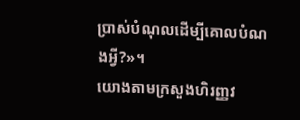ប្រាស់បំណុលដើម្បីគោលបំណងអ្វី?»។
យោងតាមក្រសួងហិរញ្ញវ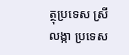ត្ថុប្រទេស ស្រីលង្កា ប្រទេស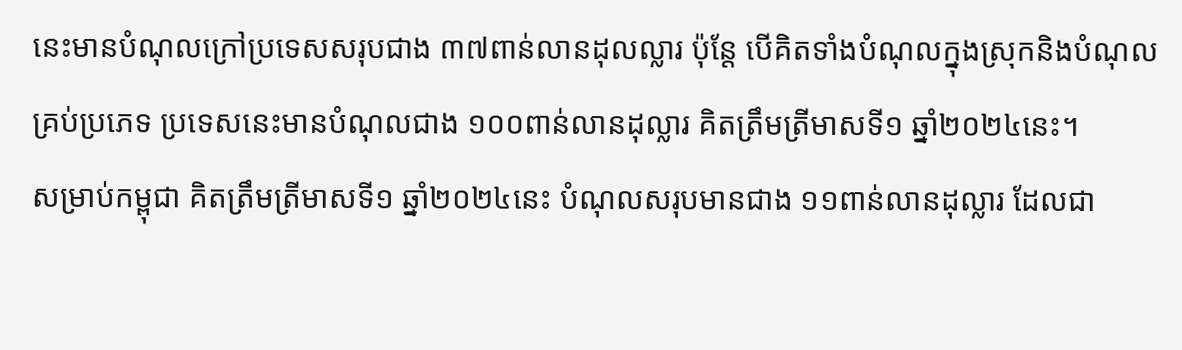នេះមានបំណុលក្រៅប្រទេសសរុបជាង ៣៧ពាន់លានដុលល្លារ ប៉ុន្តែ បើគិតទាំងបំណុលក្នុងស្រុកនិងបំណុលគ្រប់ប្រភេទ ប្រទេសនេះមានបំណុលជាង ១០០ពាន់លានដុល្លារ គិតត្រឹមត្រីមាសទី១ ឆ្នាំ២០២៤នេះ។
សម្រាប់កម្ពុជា គិតត្រឹមត្រីមាសទី១ ឆ្នាំ២០២៤នេះ បំណុលសរុបមានជាង ១១ពាន់លានដុល្លារ ដែលជា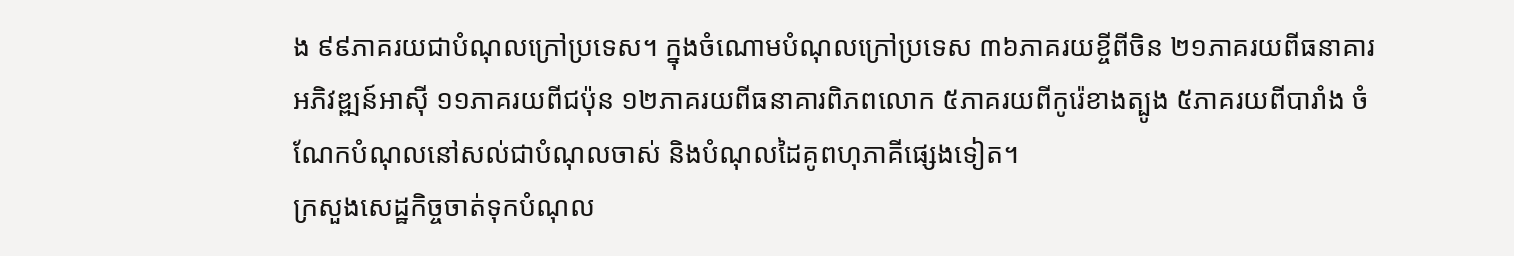ង ៩៩ភាគរយជាបំណុលក្រៅប្រទេស។ ក្នុងចំណោមបំណុលក្រៅប្រទេស ៣៦ភាគរយខ្ចីពីចិន ២១ភាគរយពីធនាគារអភិវឌ្ឍន៍អាស៊ី ១១ភាគរយពីជប៉ុន ១២ភាគរយពីធនាគារពិភពលោក ៥ភាគរយពីកូរ៉េខាងត្បូង ៥ភាគរយពីបារាំង ចំណែកបំណុលនៅសល់ជាបំណុលចាស់ និងបំណុលដៃគូពហុភាគីផ្សេងទៀត។
ក្រសួងសេដ្ឋកិច្ចចាត់ទុកបំណុល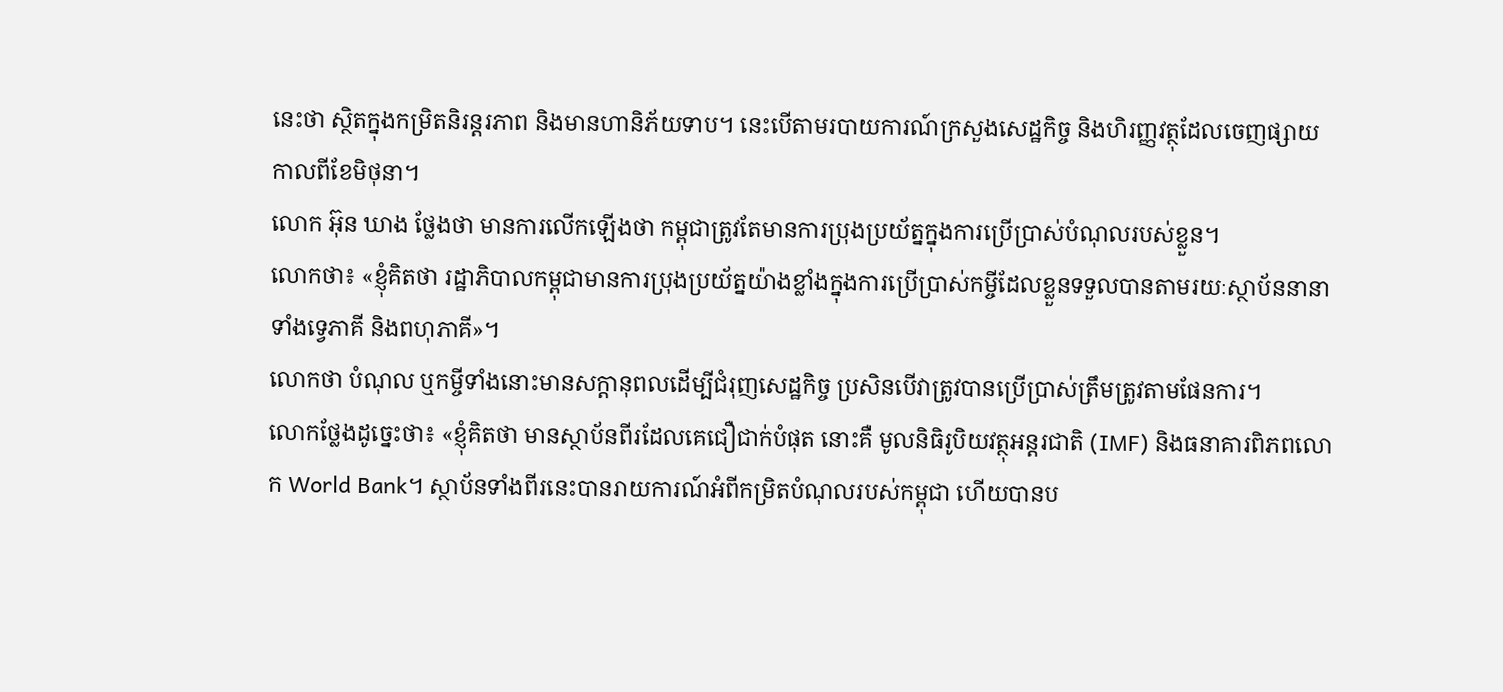នេះថា ស្ថិតក្នុងកម្រិតនិរន្តរភាព និងមានហានិភ័យទាប។ នេះបើតាមរបាយការណ៍ក្រសួងសេដ្ឋកិច្ច និងហិរញ្ញវត្ថុដែលចេញផ្សាយកាលពីខែមិថុនា។
លោក អ៊ុន ឃាង ថ្លែងថា មានការលើកឡើងថា កម្ពុជាត្រូវតែមានការប្រុងប្រយ័ត្នក្នុងការប្រើប្រាស់បំណុលរបស់ខ្លួន។
លោកថា៖ «ខ្ញុំគិតថា រដ្ឋាភិបាលកម្ពុជាមានការប្រុងប្រយ័ត្នយ៉ាងខ្លាំងក្នុងការប្រើប្រាស់កម្ចីដែលខ្លួនទទួលបានតាមរយៈស្ថាប័ននានាទាំងទ្វេភាគី និងពហុភាគី»។
លោកថា បំណុល ឬកម្ចីទាំងនោះមានសក្ដានុពលដើម្បីជំរុញសេដ្ឋកិច្ច ប្រសិនបើវាត្រូវបានប្រើប្រាស់ត្រឹមត្រូវតាមផែនការ។
លោកថ្លែងដូច្នេះថា៖ «ខ្ញុំគិតថា មានស្ថាប័នពីរដែលគេជឿជាក់បំផុត នោះគឺ មូលនិធិរូបិយវត្ថុអន្តរជាតិ (IMF) និងធនាគារពិភពលោក World Bank។ ស្ថាប័នទាំងពីរនេះបានរាយការណ៍អំពីកម្រិតបំណុលរបស់កម្ពុជា ហើយបានប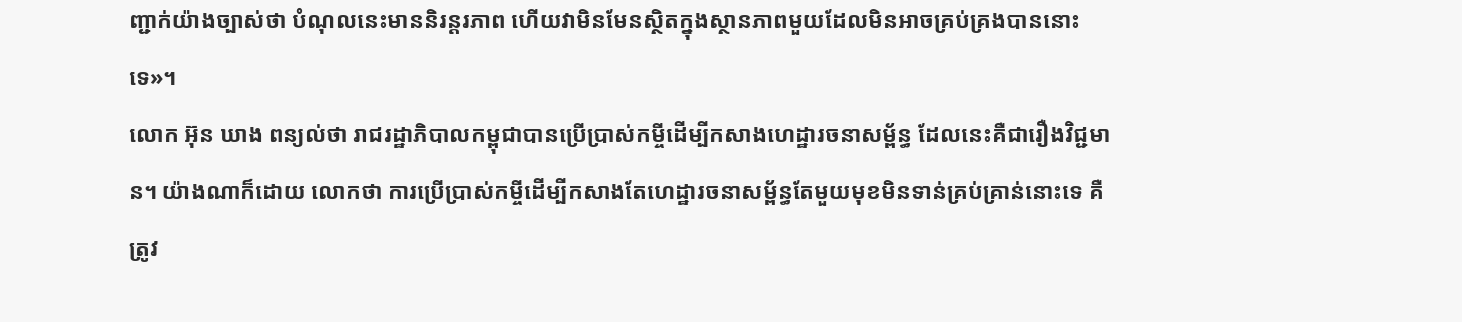ញ្ជាក់យ៉ាងច្បាស់ថា បំណុលនេះមាននិរន្តរភាព ហើយវាមិនមែនស្ថិតក្នុងស្ថានភាពមួយដែលមិនអាចគ្រប់គ្រងបាននោះទេ»។
លោក អ៊ុន ឃាង ពន្យល់ថា រាជរដ្ឋាភិបាលកម្ពុជាបានប្រើប្រាស់កម្ចីដើម្បីកសាងហេដ្ឋារចនាសម្ព័ន្ធ ដែលនេះគឺជារឿងវិជ្ជមាន។ យ៉ាងណាក៏ដោយ លោកថា ការប្រើប្រាស់កម្ចីដើម្បីកសាងតែហេដ្ឋារចនាសម្ព័ន្ធតែមួយមុខមិនទាន់គ្រប់គ្រាន់នោះទេ គឺត្រូវ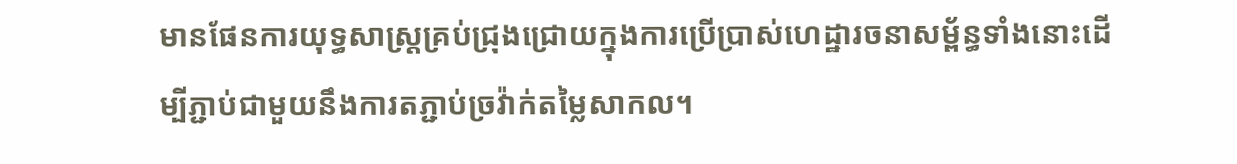មានផែនការយុទ្ធសាស្ត្រគ្រប់ជ្រុងជ្រោយក្នុងការប្រើប្រាស់ហេដ្ឋារចនាសម្ព័ន្ធទាំងនោះដើម្បីភ្ជាប់ជាមួយនឹងការតភ្ជាប់ច្រវ៉ាក់តម្លៃសាកល។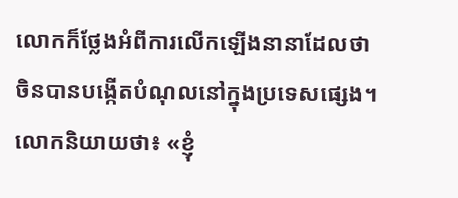លោកក៏ថ្លែងអំពីការលើកឡើងនានាដែលថា ចិនបានបង្កើតបំណុលនៅក្នុងប្រទេសផ្សេង។
លោកនិយាយថា៖ «ខ្ញុំ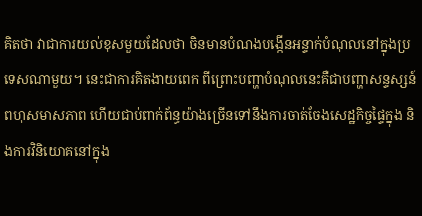គិតថា វាជាការយល់ខុសមួយដែលថា ចិនមានបំណងបង្កើនអន្ទាក់បំណុលនៅក្នុងប្រទេសណាមួយ។ នេះជាការគិតងាយពេក ពីព្រោះបញ្ហាបំណុលនេះគឺជាបញ្ហាសន្ទស្សន៍ពហុសមាសភាព ហើយជាប់ពាក់ព័ន្ធយ៉ាងច្រើនទៅនឹងការចាត់ចែងសេដ្ឋកិច្ចផ្ទៃក្នុង និងការវិនិយោគនៅក្នុង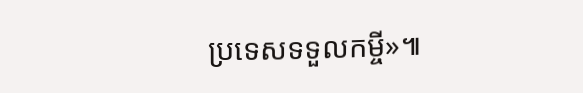ប្រទេសទទួលកម្ចី»៕